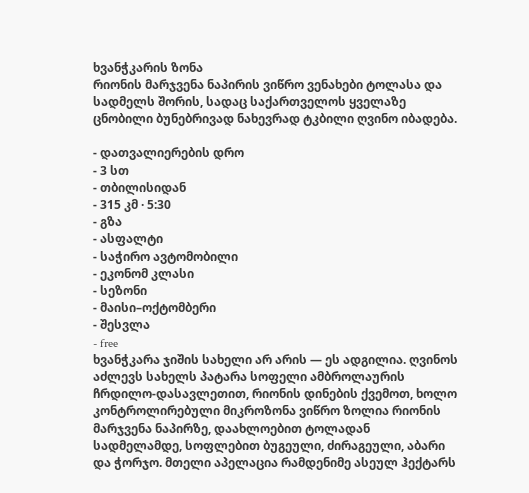ხვანჭკარის ზონა
რიონის მარჯვენა ნაპირის ვიწრო ვენახები ტოლასა და სადმელს შორის, სადაც საქართველოს ყველაზე ცნობილი ბუნებრივად ნახევრად ტკბილი ღვინო იბადება.

- დათვალიერების დრო
- 3 სთ
- თბილისიდან
- 315 კმ · 5:30
- გზა
- ასფალტი
- საჭირო ავტომობილი
- ეკონომ კლასი
- სეზონი
- მაისი–ოქტომბერი
- შესვლა
- free
ხვანჭკარა ჯიშის სახელი არ არის — ეს ადგილია. ღვინოს აძლევს სახელს პატარა სოფელი ამბროლაურის ჩრდილო-დასავლეთით, რიონის დინების ქვემოთ, ხოლო კონტროლირებული მიკროზონა ვიწრო ზოლია რიონის მარჯვენა ნაპირზე, დაახლოებით ტოლადან სადმელამდე, სოფლებით ბუგეული, ძირაგეული, აბარი და ჭორჯო. მთელი აპელაცია რამდენიმე ასეულ ჰექტარს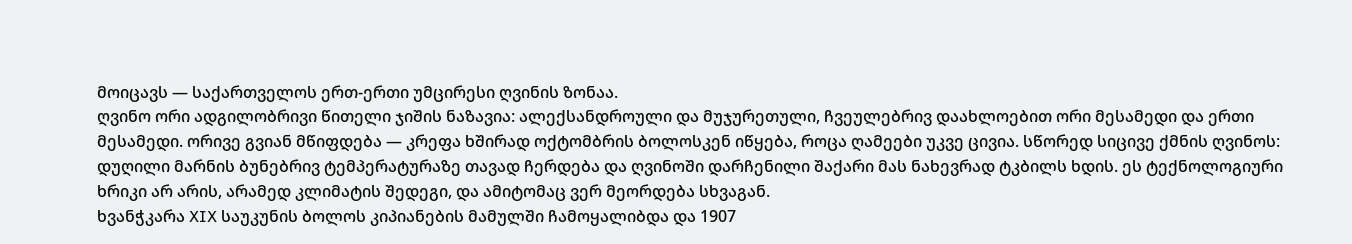მოიცავს — საქართველოს ერთ-ერთი უმცირესი ღვინის ზონაა.
ღვინო ორი ადგილობრივი წითელი ჯიშის ნაზავია: ალექსანდროული და მუჯურეთული, ჩვეულებრივ დაახლოებით ორი მესამედი და ერთი მესამედი. ორივე გვიან მწიფდება — კრეფა ხშირად ოქტომბრის ბოლოსკენ იწყება, როცა ღამეები უკვე ცივია. სწორედ სიცივე ქმნის ღვინოს: დუღილი მარნის ბუნებრივ ტემპერატურაზე თავად ჩერდება და ღვინოში დარჩენილი შაქარი მას ნახევრად ტკბილს ხდის. ეს ტექნოლოგიური ხრიკი არ არის, არამედ კლიმატის შედეგი, და ამიტომაც ვერ მეორდება სხვაგან.
ხვანჭკარა XIX საუკუნის ბოლოს კიპიანების მამულში ჩამოყალიბდა და 1907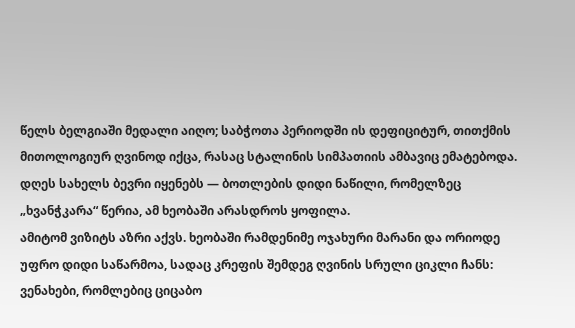წელს ბელგიაში მედალი აიღო; საბჭოთა პერიოდში ის დეფიციტურ, თითქმის მითოლოგიურ ღვინოდ იქცა, რასაც სტალინის სიმპათიის ამბავიც ემატებოდა. დღეს სახელს ბევრი იყენებს — ბოთლების დიდი ნაწილი, რომელზეც „ხვანჭკარა“ წერია, ამ ხეობაში არასდროს ყოფილა.
ამიტომ ვიზიტს აზრი აქვს. ხეობაში რამდენიმე ოჯახური მარანი და ორიოდე უფრო დიდი საწარმოა, სადაც კრეფის შემდეგ ღვინის სრული ციკლი ჩანს: ვენახები, რომლებიც ციცაბო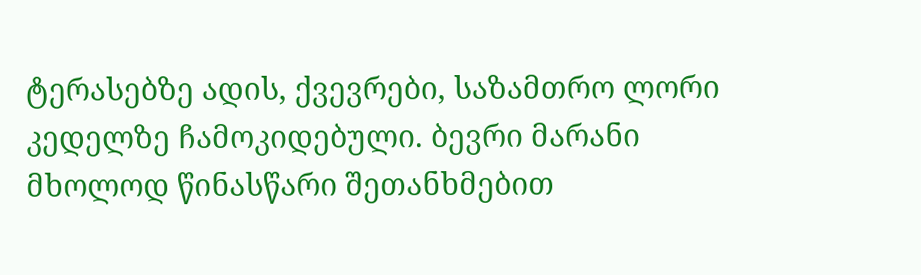ტერასებზე ადის, ქვევრები, საზამთრო ლორი კედელზე ჩამოკიდებული. ბევრი მარანი მხოლოდ წინასწარი შეთანხმებით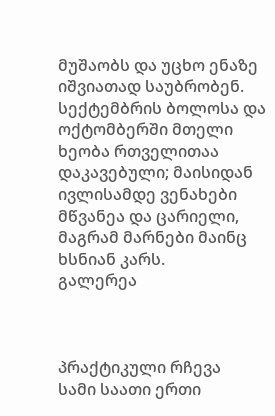მუშაობს და უცხო ენაზე იშვიათად საუბრობენ.
სექტემბრის ბოლოსა და ოქტომბერში მთელი ხეობა რთველითაა დაკავებული; მაისიდან ივლისამდე ვენახები მწვანეა და ცარიელი, მაგრამ მარნები მაინც ხსნიან კარს.
გალერეა



პრაქტიკული რჩევა
სამი საათი ერთი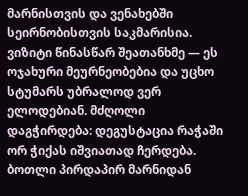მარნისთვის და ვენახებში სეირნობისთვის საკმარისია. ვიზიტი წინასწარ შეათანხმე — ეს ოჯახური მეურნეობებია და უცხო სტუმარს უბრალოდ ვერ ელოდებიან. მძღოლი დაგჭირდება: დეგუსტაცია რაჭაში ორ ჭიქას იშვიათად ჩერდება. ბოთლი პირდაპირ მარნიდან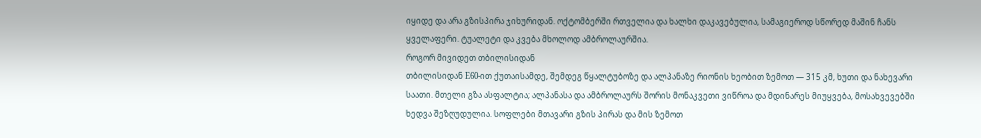იყიდე და არა გზისპირა ჯიხურიდან. ოქტომბერში რთველია და ხალხი დაკავებულია, სამაგიეროდ სწორედ მაშინ ჩანს ყველაფერი. ტუალეტი და კვება მხოლოდ ამბროლაურშია.
როგორ მივიდეთ თბილისიდან
თბილისიდან E60-ით ქუთაისამდე, შემდეგ წყალტუბოზე და ალპანაზე რიონის ხეობით ზემოთ — 315 კმ, ხუთი და ნახევარი საათი. მთელი გზა ასფალტია; ალპანასა და ამბროლაურს შორის მონაკვეთი ვიწროა და მდინარეს მიუყვება, მოსახვევებში ხედვა შეზღუდულია. სოფლები მთავარი გზის პირას და მის ზემოთ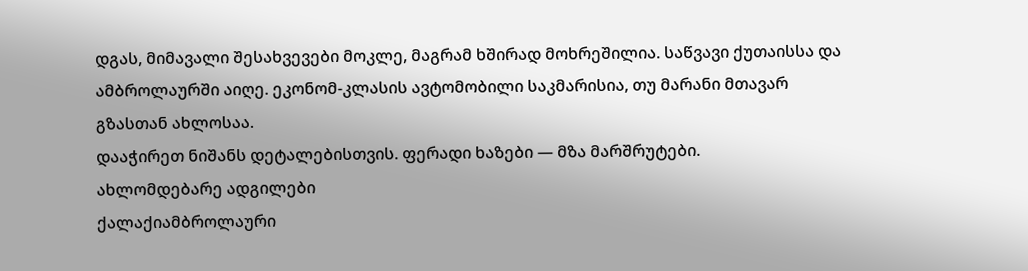დგას, მიმავალი შესახვევები მოკლე, მაგრამ ხშირად მოხრეშილია. საწვავი ქუთაისსა და ამბროლაურში აიღე. ეკონომ-კლასის ავტომობილი საკმარისია, თუ მარანი მთავარ გზასთან ახლოსაა.
დააჭირეთ ნიშანს დეტალებისთვის. ფერადი ხაზები — მზა მარშრუტები.
ახლომდებარე ადგილები
ქალაქიამბროლაური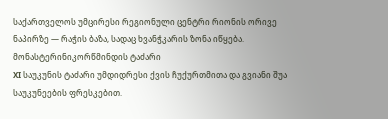საქართველოს უმცირესი რეგიონული ცენტრი რიონის ორივე ნაპირზე — რაჭის ბაზა, სადაც ხვანჭკარის ზონა იწყება.
მონასტერინიკორწმინდის ტაძარი
XI საუკუნის ტაძარი უმდიდრესი ქვის ჩუქურთმითა და გვიანი შუა საუკუნეების ფრესკებით.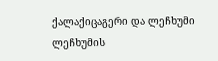ქალაქიცაგერი და ლეჩხუმი
ლეჩხუმის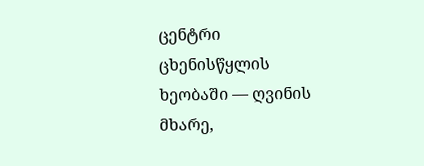ცენტრი ცხენისწყლის ხეობაში — ღვინის მხარე,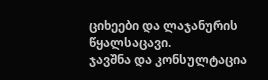ციხეები და ლაჯანურის წყალსაცავი.
ჯავშნა და კონსულტაცია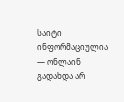საიტი ინფორმაციულია — ონლაინ გადახდა არ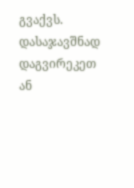გვაქვს. დასაჯავშნად დაგვირეკეთ ან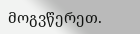მოგვწერეთ.